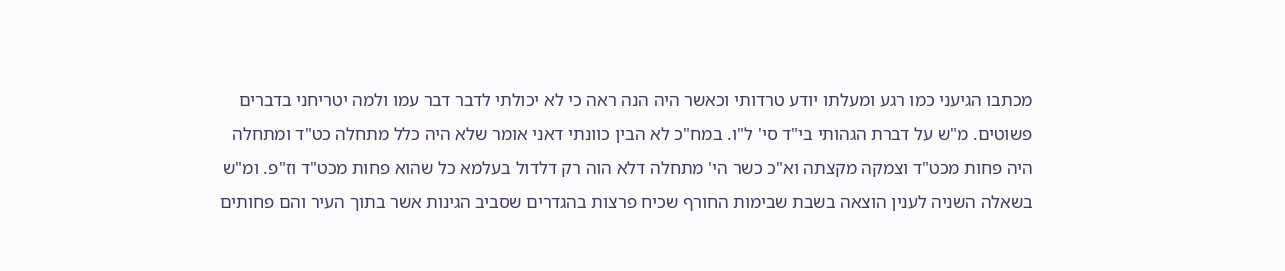מכתבו הגיעני כמו רגע ומעלתו יודע טרדותי וכאשר היה הנה ראה כי לא יכולתי לדבר דבר עמו ולמה יטריחני בדברים פשוטים. מ"ש על דברת הגהותי בי"ד סי' ל"ו. במח"כ לא הבין כוונתי דאני אומר שלא היה כלל מתחלה כט"ד ומתחלה היה פחות מכט"ד וצמקה מקצתה וא"כ כשר הי' מתחלה דלא הוה רק דלדול בעלמא כל שהוא פחות מכט"ד וז"פ. ומ"ש בשאלה השניה לענין הוצאה בשבת שבימות החורף שכיח פרצות בהגדרים שסביב הגינות אשר בתוך העיר והם פחותים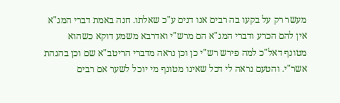מעשר רק על בקעו בה רבים אנו דנים ע"כ שאלתו. חנה באמת דברי המג"א אין להם הכרע ודברי המג"א הם מרש"י ואדרבא משמע דוקא כשהוא מטונף דאל"כ למה פירש רש"י כן וכן נראה מדברי הריטב"א שם וכן בהגהת אשר"י. והטעם נראה לי דכל שאינו מטונף מי יוכל לשער אם רבים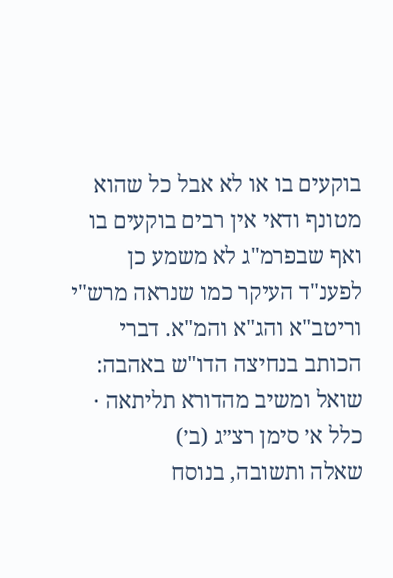בוקעים בו או לא אבל כל שהוא מטונף ודאי אין רבים בוקעים בו ואף שבפרמ"ג לא משמע כן לפענ"ד העיקר כמו שנראה מרש"י וריטב"א והג"א והמ"א. דברי הכותב בנחיצה הדו"ש באהבה:
שואל ומשיב מהדורא תליתאה · כלל א׳ סימן רצ״ג (ב׳)
שאלה ותשובה, בנוסח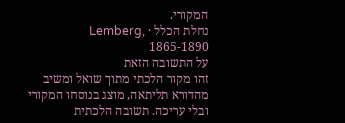המקורי.
נחלת הכלל · Lemberg, 1865-1890
על התשובה הזאת
זהו מקור הלכתי מתוך שואל ומשיב מהדורא תליתאה, מוצג בנוסחו המקורי ובלי עריכה. תשובה הלכתית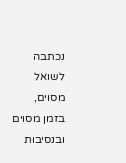נכתבה לשואל מסוים, בזמן מסוים ובנסיבות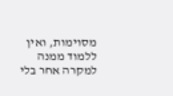מסוימות, ואין ללמוד ממנה למקרה אחר בלי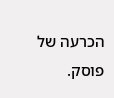הכרעה של פוסק.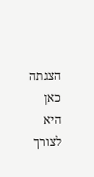הצגתה כאן היא לצורך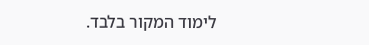לימוד המקור בלבד.